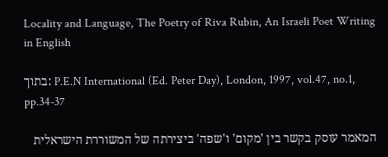Locality and Language, The Poetry of Riva Rubin, An Israeli Poet Writing in English

בתוך: P.E.N International (Ed. Peter Day), London, 1997, vol.47, no.1, pp.34-37

המאמר עוסק בקשר בין 'מקום' ו'שפה' ביצירתה של המשוררת הישראלית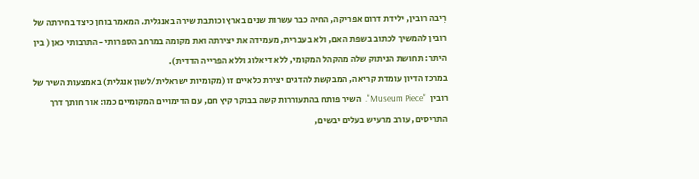רִיבה רובין, ילידת דרום אפריקה, החיה כבר עשרות שנים בארץ וכותבת שירה באנגלית. המאמר בוחן כיצד בחירתה של רובין להמשיך לכתוב בשפת האם, ולא בעברית, מעמידה את יצירתה ואת מקומה במרחב הספרותי -התרבותי כאן ( בין היתר: תחושת הניתוק שלה מהקהל המקומי, ללא דיאלוג וללא הפרייה הדדית).
במרכז הדיון עומדת קריאה, המבקשת להדגים יצירת כלאיים זו (מקומיות ישראלית/לשון אנגלית) באמצעות השיר של רובין  "Museum Piece".  השיר פותח בהתעוררות קשה בבוקר קיץ חם, עם הדימויים המקומיים כמו: אור חותך דרך התריסים, עורב מרעיש בעלים יבשים,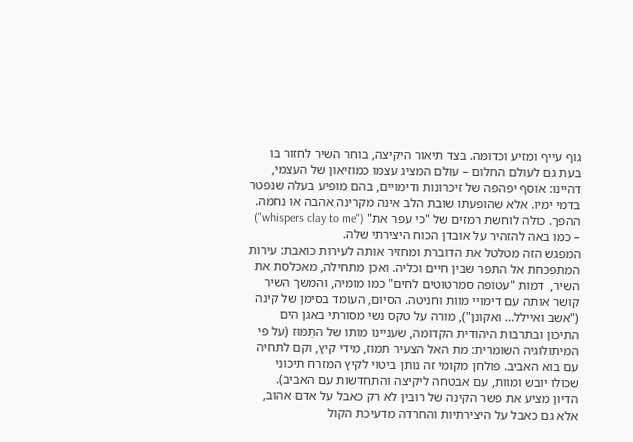גוף עייף ומזיע וכדומה. בצד תיאור היקיצה, בוחר השיר לחזור בו בעת גם לעולם החלום – עולם המציג עצמו כמוזיאון של העצמי, דהיינו: אוסף יפהפה של זיכרונות ודימויים, בהם מופיע בעלה שנפטר בדמי ימיו. אלא שהופעתו שובת הלב אינה מקרינה אהבה או נחמה. ההפך. כולה לוחשת רמזים של "כי עפר את" ("whispers clay to me") – כמו באה להזהיר על אובדן הכוח היצירתי שלה.
המפגש הזה מטלטל את הדוברת ומחזיר אותה לעירות כואבת: עירות המתפכחת אל התפר שבין חיים וכליה. ואכן מתחילה, מאכלסת את  השיר,  דמות "עטופה סמרטוטים לחים" כמו מומיה, והמשך השיר קושר אותה עם דימויי מוות וחניטה. הסיום, העומד בסימן של קינה ("אשב ואיילל… ואקונן"), מורה על טקס נשי מסורתי באגן הים התיכון ובתרבות היהודית הקדומה, שעניינו מותו של התַּמּוּז (על פי המיתולוגיה השומרית: מת האל הצעיר תמוז, מידי קיץ, וקם לתחיה עם בוא האביב. פולחן מקומי זה נותן ביטוי לקיץ המזרח תיכוני שכולו יובש ומוות, עם אבטחה ליקיצה והתחדשות עם האביב).
הדיון מציע את פשר הקינה של רובין לא רק כאבל על אדם אהוב, אלא גם כאבל על היצירתיות והחרדה מדעיכת הקול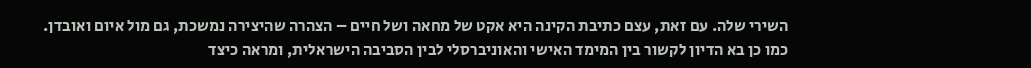השירי שלה. עם זאת, עצם כתיבת הקינה היא אקט של מחאה ושל חיים – הצהרה שהיצירה נמשכת, גם מול איום ואובדן.
כמו כן בא הדיון לקשור בין המימד האישי והאוניברסלי לבין הסביבה הישראלית, ומראה כיצד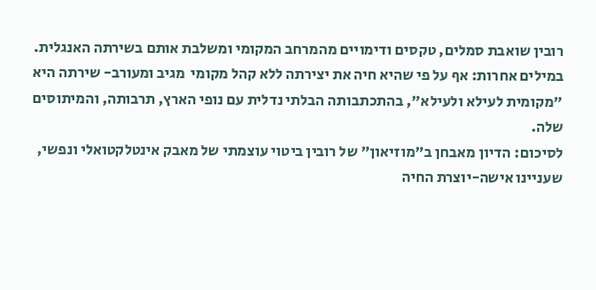רובין שואבת סמלים, טקסים ודימויים מהמרחב המקומי ומשלבת אותם בשירתה האנגלית. במילים אחרות: אף על פי שהיא חיה את יצירתה ללא קהל מקומי  מגיב ומעורב- שירתה היא "מקומית לעילא ולעילא", בהתכתבותה הבלתי נדלית עם נופי הארץ, תרבותה, והמיתוסים שלה.
לסיכום: הדיון מאבחן ב"מוזיאון" של רובין ביטוי עוצמתי של מאבק אינטלקטואלי ונפשי, שעניינו אישה-יוצרת החיה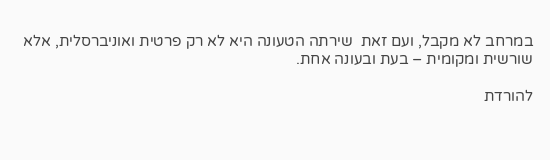במרחב לא מקבל, ועם זאת  שירתה הטעונה היא לא רק פרטית ואוניברסלית, אלא שורשית ומקומית – בעת ובעונה אחת.

להורדת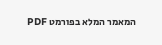המאמר המלא בפורמט PDF